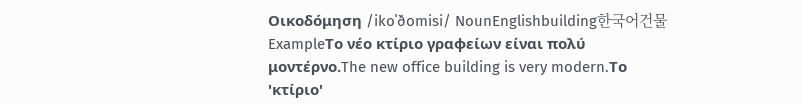Οικοδόμηση /ikoˈðomisi/ NounEnglishbuilding한국어건물ExampleΤο νέο κτίριο γραφείων είναι πολύ μοντέρνο.The new office building is very modern.Το 'κτίριο'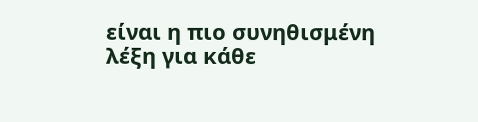είναι η πιο συνηθισμένη λέξη για κάθε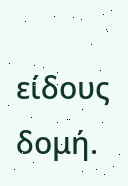είδους δομή.